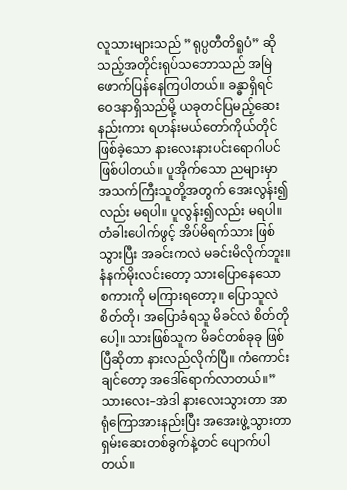လူသားများသည် ”ရုပ္ပတီတိရူပံ” ဆိုသည့်အတိုင်းရုပ်သဘောသည် အမြဲဖောက်ပြန်နေကြပါတယ်။ ခန္ဓာရှိရင် ဝေဒနာရှိသည်မို့ ယခုတင်ပြမည့်ဆေးနည်းကား ရဟန်းမယ်တော်ကိုယ်တိုင် ဖြစ်ခဲ့သော နားလေးနားပင်းရောဂါပင် ဖြစ်ပါတယ်။ ပူအိုက်သော ညများမှာ အသက်ကြီးသူတို့အတွက် အေးလွန်း၍လည်း မရပါ။ ပူလွန်း၍လည်း မရပါ။ တံခါးပေါက်ဖွင့် အိပ်မိရက်သား ဖြစ်သွားပြီး အခင်းကလဲ မခင်းမိလိုက်ဘူး။
နံနက်မိုးလင်းတော့ သားပြောနေသော စကားကို မကြားရတော့။ ပြောသူလဲစိတ်တို၊ အပြောခံရသူ မိခင်လဲ စိတ်တိုပေါ့။ သားဖြစ်သူက မိခင်တစ်ခုခု ဖြစ်ပြီဆိုတာ နားလည်လိုက်ပြီ။ ကံကောင်းချင်တော့ အဒေါ်ရောက်လာတယ်။”
သားလေး–အဲဒါ နားလေးသွားတာ အာရုံကြောအားနည်းပြီး အအေးဖွဲ့သွားတာ ရှမ်းဆေးတစ်ခွက်နဲ့တင် ပျောက်ပါတယ်။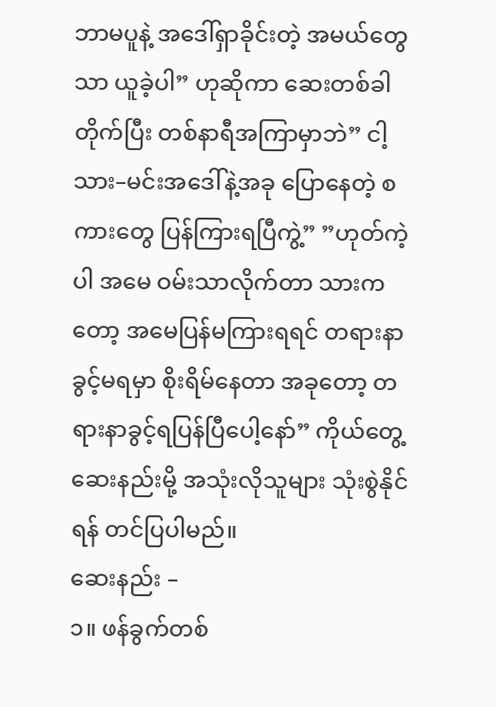ဘာမပူနဲ့ အဒေါ်ရှာခိုင်းတဲ့ အမယ်တွေသာ ယူခဲ့ပါ” ဟုဆိုကာ ဆေးတစ်ခါတိုက်ပြီး တစ်နာရီအကြာမှာဘဲ” ငါ့သား–မင်းအဒေါ်နဲ့အခု ပြောနေတဲ့ စကားတွေ ပြန်ကြားရပြီကွဲ့” ”ဟုတ်ကဲ့ပါ အမေ ဝမ်းသာလိုက်တာ သားကတော့ အမေပြန်မကြားရရင် တရားနာခွင့်မရမှာ စိုးရိမ်နေတာ အခုတော့ တရားနာခွင့်ရပြန်ပြီပေါ့နော်” ကိုယ်တွေ့ဆေးနည်းမို့ အသုံးလိုသူများ သုံးစွဲနိုင်ရန် တင်ပြပါမည်။
ဆေးနည်း –
၁။ ဖန်ခွက်တစ်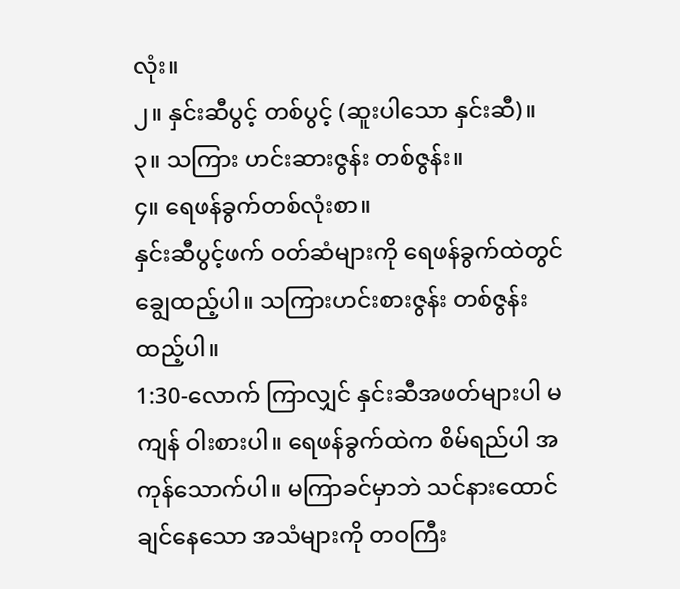လုံး။
၂။ နှင်းဆီပွင့် တစ်ပွင့် (ဆူးပါသော နှင်းဆီ)။
၃။ သကြား ဟင်းဆားဇွန်း တစ်ဇွန်း။
၄။ ရေဖန်ခွက်တစ်လုံးစာ။
နှင်းဆီပွင့်ဖက် ဝတ်ဆံများကို ရေဖန်ခွက်ထဲတွင် ချွေထည့်ပါ။ သကြားဟင်းစားဇွန်း တစ်ဇွန်းထည့်ပါ။
1:30-လောက် ကြာလျှင် နှင်းဆီအဖတ်များပါ မကျန် ဝါးစားပါ။ ရေဖန်ခွက်ထဲက စိမ်ရည်ပါ အကုန်သောက်ပါ။ မကြာခင်မှာဘဲ သင်နားထောင်ချင်နေသော အသံများကို တဝကြီး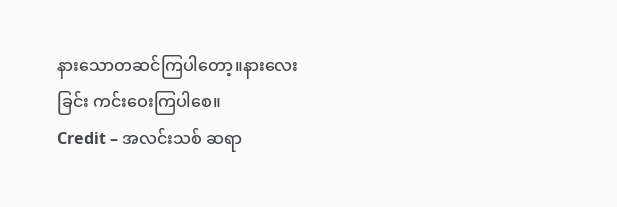နားသောတဆင်ကြပါတော့။နားလေးခြင်း ကင်းဝေးကြပါစေ။
Credit – အလင်းသစ် ဆရာ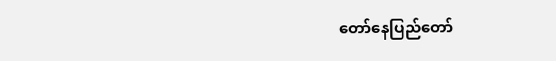တော်နေပြည်တော်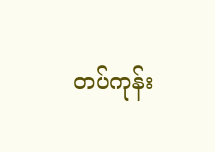တပ်ကုန်း